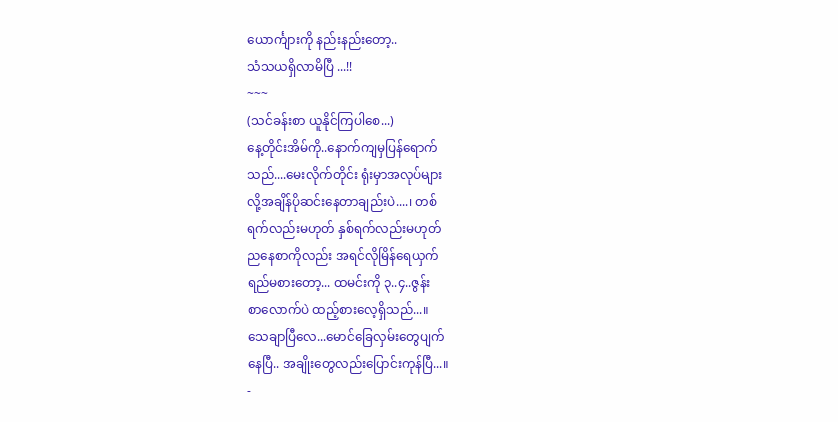ယောင်္ကျားကို နည်းနည်းတော့..
သံသယရှိလာမိပြီ ...!!
~~~
(သင်ခန်းစာ ယူနိုင်ကြပါစေ...)
နေ့တိုင်းအိမ်ကို..နောက်ကျမှပြန်ရောက်
သည်....မေးလိုက်တိုင်း ရုံးမှာအလုပ်များ
လို့အချိန်ပိုဆင်းနေတာချည်းပဲ....၊ တစ်
ရက်လည်းမဟုတ် နှစ်ရက်လည်းမဟုတ်
ညနေစာကိုလည်း အရင်လိုမြိန်ရေယှက်
ရည်မစားတော့... ထမင်းကို ၃..၄..ဇွန်း
စာလောက်ပဲ ထည့်စားလေ့ရှိသည်...။
သေချာပြီလေ...မောင်ခြေလှမ်းတွေပျက်
နေပြီ.. အချိုးတွေလည်းပြောင်းကုန်ပြီ...။
-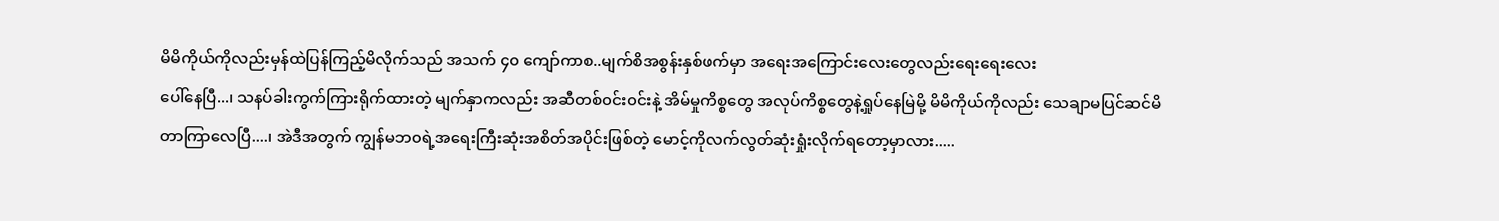မိမိကိုယ်ကိုလည်းမှန်ထဲပြန်ကြည့်မိလိုက်သည် အသက် ၄၀ ကျော်ကာစ..မျက်စိအစွန်းနှစ်ဖက်မှာ အရေးအကြောင်းလေးတွေလည်းရေးရေးလေး
ပေါ်နေပြီ...၊ သနပ်ခါးကွက်ကြားရိုက်ထားတဲ့ မျက်နှာကလည်း အဆီတစ်၀င်း၀င်းနဲ့ အိမ်မှုကိစ္စတွေ အလုပ်ကိစ္စတွေနဲ့ရှုပ်နေမြဲမို့ မိမိကိုယ်ကိုလည်း သေချာမပြင်ဆင်မိတာကြာလေပြီ....၊ အဲဒီအတွက် ကျွန်မဘ၀ရဲ့အရေးကြီးဆုံးအစိတ်အပိုင်းဖြစ်တဲ့ မောင့်ကိုလက်လွတ်ဆုံးရှုံးလိုက်ရတော့မှာလား.....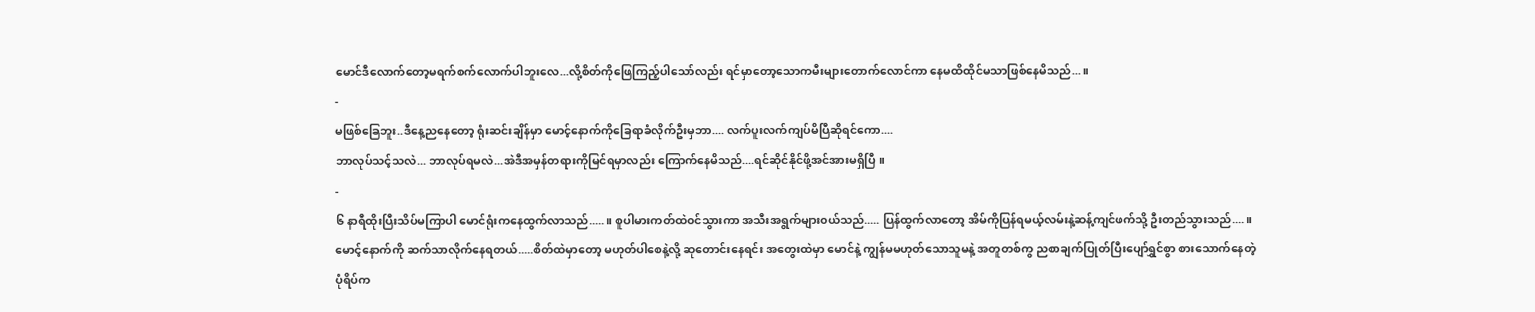မောင်ဒီလောက်တော့မရက်စက်လောက်ပါဘူးလေ...လို့စိတ်ကိုဖြေကြည့်ပါသော်လည်း ရင်မှာတော့သောကမီးများတောက်လောင်ကာ နေမထိထိုင်မသာဖြစ်နေမိသည်...။
-
မဖြစ်ခြေဘူး..ဒီနေ့ညနေတော့ ရုံးဆင်းချိန်မှာ မောင့်နောက်ကိုခြေရာခံလိုက်ဦးမှဘာ.... လက်ပူးလက်ကျပ်မိပြီဆိုရင်ကော....
ဘာလုပ်သင့်သလဲ... ဘာလုပ်ရမလဲ...အဲဒီအမှန်တရားကိုမြင်ရမှာလည်း ကြောက်နေမိသည်....ရင်ဆိုင်နိုင်ဖို့အင်အားမရှိပြီ ။
-
၆ နာရီထိုးပြီးသိပ်မကြာပါ မောင်ရုံးကနေထွက်လာသည်.....။ စူပါမားကတ်ထဲ၀င်သွားကာ အသီးအရွက်များ၀ယ်သည်..... ပြန်ထွက်လာတော့ အိမ်ကိုပြန်ရမယ့်လမ်းနဲ့ဆန့်ကျင်ဖက်သို့ ဦးတည်သွားသည်....။ မောင့်နောက်ကို ဆက်သာလိုက်နေရတယ်.....စိတ်ထဲမှာတော့ မဟုတ်ပါစေနဲ့လို့ ဆုတောင်းနေရင်း အတွေးထဲမှာ မောင်နဲ့ ကျွန်မမဟုတ်သောသူမနဲ့ အတူတစ်ကွ ညစာချက်ပြုတ်ပြီးပျော်ရွှင်စွာ စားသောက်နေတဲ့ပုံရိပ်က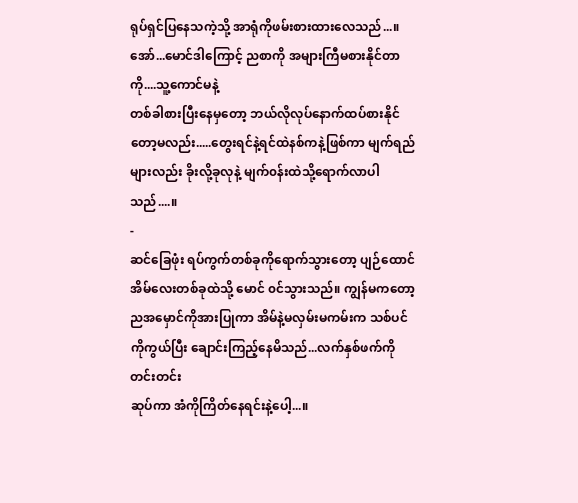ရုပ်ရှင်ပြနေသကဲ့သို့ အာရုံကိုဖမ်းစားထားလေသည်...။ အော်...မောင်ဒါကြောင့် ညစာကို အများကြီမစားနိုင်တာကို....သူ့ကောင်မနဲ့
တစ်ခါစားပြီးနေမှတော့ ဘယ်လိုလုပ်နောက်ထပ်စားနိုင်တော့မလည်း.....တွေးရင်နဲ့ရင်ထဲနစ်ကနဲ့ဖြစ်ကာ မျက်ရည်များလည်း ခိုးလို့ခုလုနဲ့ မျက်၀န်းထဲသို့ရောက်လာပါသည်....။
-
ဆင်ခြေဖုံး ရပ်ကွက်တစ်ခုကိုရောက်သွားတော့ ပျဉ်ထောင်အိမ်လေးတစ်ခုထဲသို့ မောင် ၀င်သွားသည်။ ကျွန်မကတော့ ညအမှောင်ကိုအားပြုကာ အိမ်နဲ့မလှမ်းမကမ်းက သစ်ပင်ကိုကွယ်ပြီး ချောင်းကြည့်နေမိသည်...လက်နှစ်ဖက်ကိုတင်းတင်း
ဆုပ်ကာ အံကိုကြိတ်နေရင်းနဲ့ပေါ့...။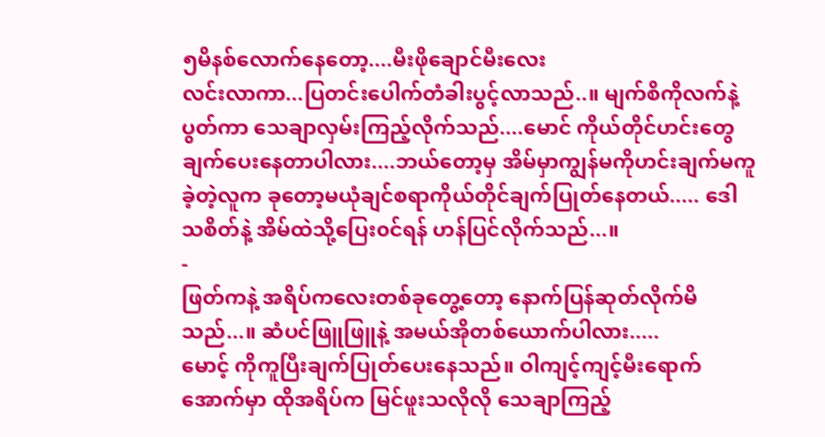၅မိနစ်လောက်နေတော့....မီးဖိုချောင်မီးလေး
လင်းလာကာ...ပြတင်းပေါက်တံခါးပွင့်လာသည်..။ မျက်စိကိုလက်နဲ့ပွတ်ကာ သေချာလှမ်းကြည့်လိုက်သည်....မောင် ကိုယ်တိုင်ဟင်းတွေချက်ပေးနေတာပါလား....ဘယ်တော့မှ အိမ်မှာကျွန်မကိုဟင်းချက်မကူခဲ့တဲ့လူက ခုတော့မယုံချင်စရာကိုယ်တိုင်ချက်ပြုတ်နေတယ်..... ဒေါသစိတ်နဲ့ အိမ်ထဲသို့ပြေး၀င်ရန် ဟန်ပြင်လိုက်သည်...။
-
ဖြတ်ကနဲ့ အရိပ်ကလေးတစ်ခုတွေ့တော့ နောက်ပြန်ဆုတ်လိုက်မိသည်...။ ဆံပင်ဖြူဖြူနဲ့ အမယ်အိုတစ်ယောက်ပါလား.....
မောင့် ကိုကူပြီးချက်ပြုတ်ပေးနေသည်။ ဝါကျင့်ကျင့်မီးရောက်အောက်မှာ ထိုအရိပ်က မြင်ဖူးသလိုလို သေချာကြည့်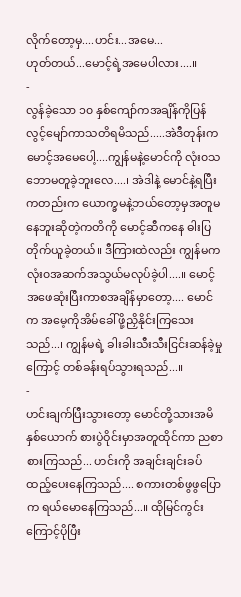လိုက်တော့မှ....ဟင်း...အမေ...
ဟုတ်တယ်...မောင့်ရဲ့အမေပါလား....။
-
လွန်ခဲ့သော ၁၀ နှစ်ကျော်ကအချိန်ကိုပြန်လွင့်မျော်ကာသတိရမိသည်.....အဲဒီတုန်းက မောင့်အမေပေါ့....ကျွန်မနဲ့မောင်ကို လုံး၀သဘောမတူခဲ့ဘူးလေ....၊ အဲဒါနဲ့ မောင်နဲ့ရပြီးကတည်းက ယောက္ခမနဲ့ဘယ်တော့မှအတူမနေဘူးဆိုတဲ့ကတိကို မောင့်ဆီကနေ ဓါးပြတိုက်ယူခဲ့တယ်။ ဒီကြားထဲလည်း ကျွန်မကလုံး၀အဆက်အသွယ်မလုပ်ခဲ့ပါ....။ မောင့်အဖေဆုံးပြီးကာစအချိန်မှာတော့.... မောင်က အမေ့ကိုအိမ်ခေါ်ဖို့ညှိနိုင်းကြသေးသည်...၊ ကျွန်မရဲ့ ခါးခါးသီးသီးငြင်းဆန်ခဲ့မှုကြောင့် တစ်ခန်းရပ်သွားရသည်...။
-
ဟင်းချက်ပြီးသွားတော့ မောင်တို့သားအမိနှစ်ယောက် စားပွဲဝိုင်းမှာအတူထိုင်ကာ ညစာစားကြသည်... ဟင်းကို အချင်းချင်းခပ်ထည့်ပေးနေကြသည်.... စကားတစ်ဖွဖွပြောက ရယ်မောနေကြသည်...။ ထိုမြင်ကွင်းကြောင့်ပိုပြီး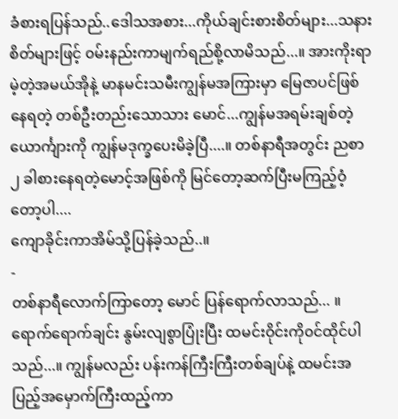ခံစားရပြန်သည်..ဒေါသအစား...ကိုယ်ချင်းစားစိတ်များ...သနားစိတ်များဖြင့် ၀မ်းနည်းကာမျက်ရည်စို့လာမိသည်...။ အားကိုးရာမဲ့တဲ့အမယ်အိုနဲ့ မာနမင်းသမီးကျွန်မအကြားမှာ မြေဇာပင်ဖြစ်နေရတဲ့ တစ်ဦးတည်းသောသား မောင်...ကျွန်မအရမ်းချစ်တဲ့ယောင်္ကျားကို ကျွန်မဒုက္ခပေးမိခဲ့ပြီ....။ တစ်နာရီအတွင်း ညစာ ၂ ခါစားနေရတဲ့မောင့်အဖြစ်ကို မြင်တော့ဆက်ပြီးမကြည့်ဝံ့တော့ပါ....
ကျောခိုင်းကာအိမ်သို့ပြန်ခဲ့သည်..။
-
တစ်နာရီလောက်ကြာတော့ မောင် ပြန်ရောက်လာသည်... ။ ရောက်ရောက်ချင်း နွမ်းလျစွာပြုံးပြီး ထမင်းဝိုင်းကို၀င်ထိုင်ပါသည်...။ ကျွန်မလည်း ပန်းကန်ကြီးကြီးတစ်ချပ်နဲ့ ထမင်းအပြည့်အမှောက်ကြီးထည့်ကာ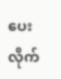ပေးလိုက်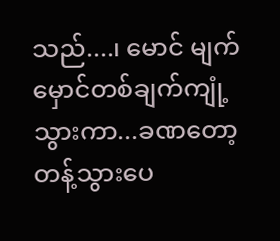သည်....၊ မောင် မျက်မှောင်တစ်ချက်ကျုံ့သွားကာ...ခဏတော့တန့်သွားပေ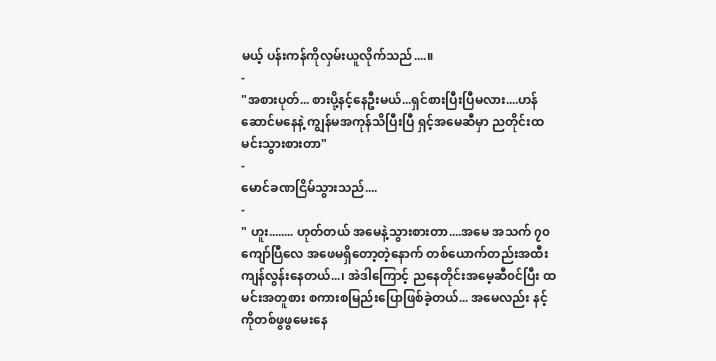မယ့် ပန်းကန်ကိုလှမ်းယူလိုက်သည်....။
-
"အစားပုတ်... စားပို့နင့်နေဦးမယ်...ရှင်စားပြီးပြီမလား....ဟန်ဆောင်မနေနဲ့ ကျွန်မအကုန်သိပြီးပြီ ရှင့်အမေဆီမှာ ညတိုင်းထမင်းသွားစားတာ"
-
မောင်ခဏငြိမ်သွားသည်....
-
" ဟူး........ ဟုတ်တယ် အမေနဲ့သွားစားတာ....အမေ အသက် ၇၀ ကျော်ပြီလေ အဖေမရှိတော့တဲ့နောက် တစ်ယောက်တည်းအထီးကျန်လွန်းနေတယ်...၊ အဲဒါကြောင့် ညနေတိုင်းအမေ့ဆီ၀င်ပြီး ထမင်းအတူစား စကားစမြည်းပြောဖြစ်ခဲ့တယ်... အမေလည်း နင့်ကိုတစ်ဖွဖွမေးနေ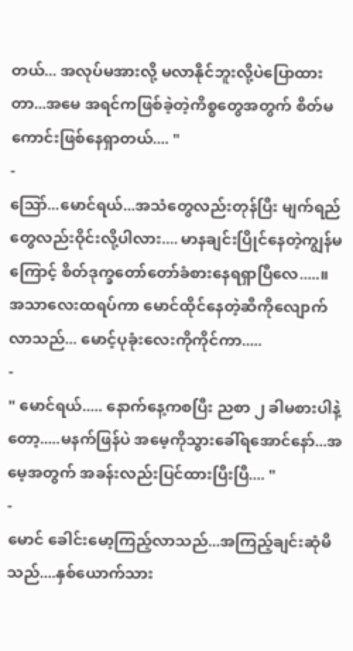တယ်... အလုပ်မအားလို့ မလာနိုင်ဘူးလို့ပဲပြောထားတာ...အမေ အရင်ကဖြစ်ခဲ့တဲ့ကိစ္စတွေအတွက် စိတ်မကောင်းဖြစ်နေရှာတယ်.... "
-
သြော်...မောင်ရယ်...အသံတွေလည်းတုန်ပြီး မျက်ရည်တွေလည်းဝိုင်းလို့ပါလား.... မာနချင်းပြိုင်နေတဲ့ကျွန်မကြောင့် စိတ်ဒုက္ခတော်တော်ခံစားနေရရှာပြီလေ.....။ အသာလေးထရပ်ကာ မောင်ထိုင်နေတဲ့ဆီကိုလျောက်လာသည်... မောင့်ပုခုံးလေးကိုကိုင်ကာ.....
-
" မောင်ရယ်..... နောက်နေ့ကစပြီး ညစာ ၂ ခါမစားပါနဲ့တော့.....မနက်ဖြန်ပဲ အမေ့ကိုသွားခေါ်ရအောင်နော်...အမေ့အတွက် အခန်းလည်းပြင်ထားပြီးပြီ.... "
-
မောင် ခေါင်းမော့ကြည့်လာသည်...အကြည့်ချင်းဆုံမိသည်....နှစ်ယောက်သား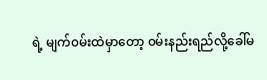ရဲ့ မျက်၀မ်းထဲမှာတော့ ၀မ်းနည်းရည်လို့ခေါ်မ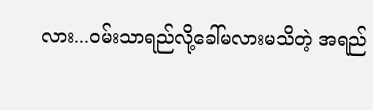လား...၀မ်းသာရည်လို့ခေါ်မလားမသိတဲ့ အရည်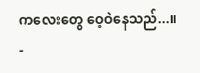ကလေးတွေ ဝေ့ဝဲနေသည်...။
-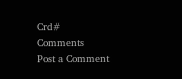Crd#
Comments
Post a Comment